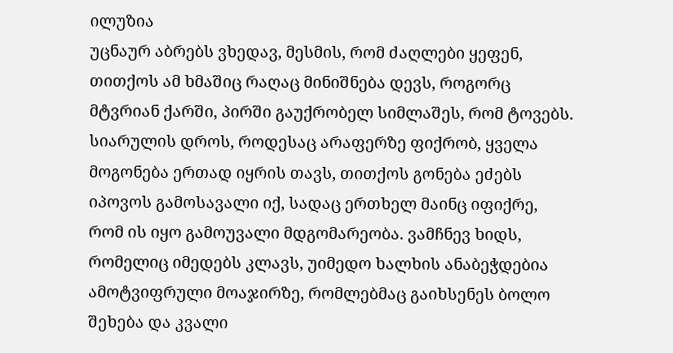ილუზია
უცნაურ აბრებს ვხედავ, მესმის, რომ ძაღლები ყეფენ, თითქოს ამ ხმაშიც რაღაც მინიშნება დევს, როგორც მტვრიან ქარში, პირში გაუქრობელ სიმლაშეს, რომ ტოვებს. სიარულის დროს, როდესაც არაფერზე ფიქრობ, ყველა მოგონება ერთად იყრის თავს, თითქოს გონება ეძებს იპოვოს გამოსავალი იქ, სადაც ერთხელ მაინც იფიქრე, რომ ის იყო გამოუვალი მდგომარეობა. ვამჩნევ ხიდს, რომელიც იმედებს კლავს, უიმედო ხალხის ანაბეჭდებია ამოტვიფრული მოაჯირზე, რომლებმაც გაიხსენეს ბოლო შეხება და კვალი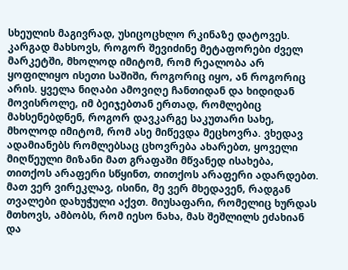სხეულის მაგივრად, უსიცოცხლო რკინაზე დატოვეს. კარგად მახსოვს, როგორ შევიძინე მეტაფორები ძველ მარკეტში, მხოლოდ იმიტომ, რომ რეალობა არ ყოფილიყო ისეთი საშიში, როგორიც იყო, ან როგორიც არის. ყველა ნიღაბი ამოვიღე ჩანთიდან და ხიდიდან მოვისროლე, იმ ბეიჯებთან ერთად, რომლებიც მახსენებდნენ, როგორ დავკარგე საკუთარი სახე, მხოლოდ იმიტომ, რომ ასე მიწევდა მეცხოვრა. ვხედავ ადამიანებს რომლებსაც ცხოვრება ახარებთ, ყოველი მიღწეული მიზანი მათ გრაფაში მწვანედ ისახება, თითქოს არაფერი სწყინთ, თითქოს არაფერი ადარდებთ. მათ ვერ ვირეკლავ, ისინი, მე ვერ მხედავენ, რადგან თვალები დახუჭული აქვთ. მიუსაფარი, რომელიც ხურდას მთხოვს, ამბობს, რომ იესო ნახა, მას შეშლილს ეძახიან და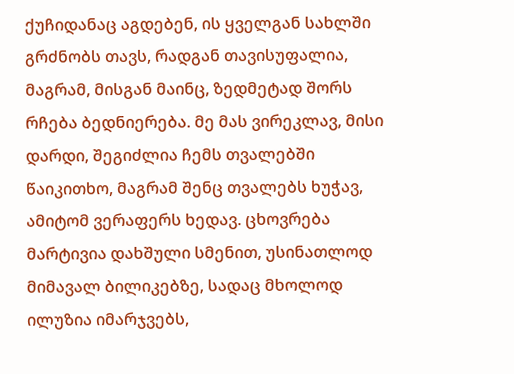ქუჩიდანაც აგდებენ, ის ყველგან სახლში გრძნობს თავს, რადგან თავისუფალია, მაგრამ, მისგან მაინც, ზედმეტად შორს რჩება ბედნიერება. მე მას ვირეკლავ, მისი დარდი, შეგიძლია ჩემს თვალებში წაიკითხო, მაგრამ შენც თვალებს ხუჭავ, ამიტომ ვერაფერს ხედავ. ცხოვრება მარტივია დახშული სმენით, უსინათლოდ მიმავალ ბილიკებზე, სადაც მხოლოდ ილუზია იმარჯვებს,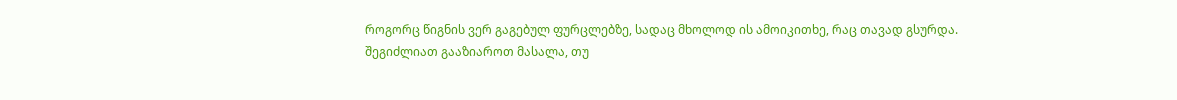როგორც წიგნის ვერ გაგებულ ფურცლებზე, სადაც მხოლოდ ის ამოიკითხე, რაც თავად გსურდა.
შეგიძლიათ გააზიაროთ მასალა, თუ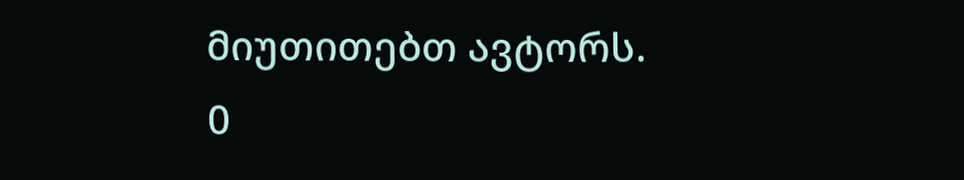მიუთითებთ ავტორს.
0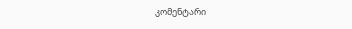კომენტარი